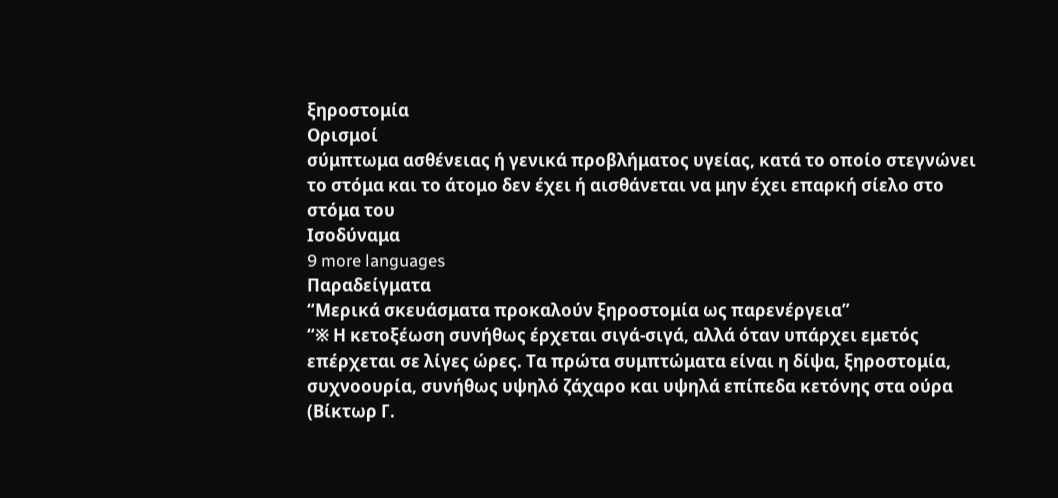ξηροστομία
Ορισμοί
σύμπτωμα ασθένειας ή γενικά προβλήματος υγείας, κατά το οποίο στεγνώνει το στόμα και το άτομο δεν έχει ή αισθάνεται να μην έχει επαρκή σίελο στο στόμα του
Ισοδύναμα
9 more languages
Παραδείγματα
“Μερικά σκευάσματα προκαλούν ξηροστομία ως παρενέργεια”
“※ Η κετοξέωση συνήθως έρχεται σιγά-σιγά, αλλά όταν υπάρχει εμετός επέρχεται σε λίγες ώρες. Τα πρώτα συμπτώματα είναι η δίψα, ξηροστομία, συχνοουρία, συνήθως υψηλό ζάχαρο και υψηλά επίπεδα κετόνης στα ούρα (Βίκτωρ Γ.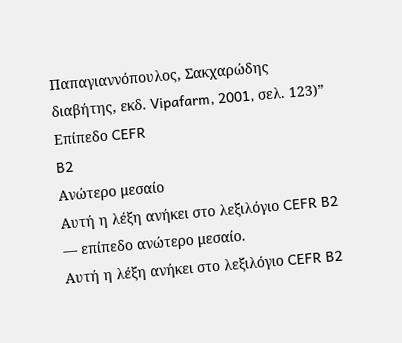Παπαγιαννόπουλος, Σακχαρώδης διαβήτης, εκδ. Vipafarm, 2001, σελ. 123)”
Επίπεδο CEFR
B2
Ανώτερο μεσαίο
Αυτή η λέξη ανήκει στο λεξιλόγιο CEFR B2 — επίπεδο ανώτερο μεσαίο.
Αυτή η λέξη ανήκει στο λεξιλόγιο CEFR B2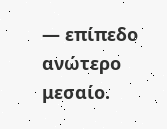— επίπεδο ανώτερο μεσαίο.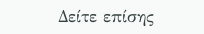Δείτε επίσης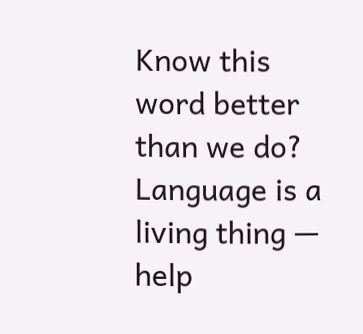Know this word better than we do? Language is a living thing — help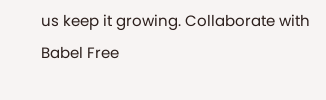us keep it growing. Collaborate with Babel Free